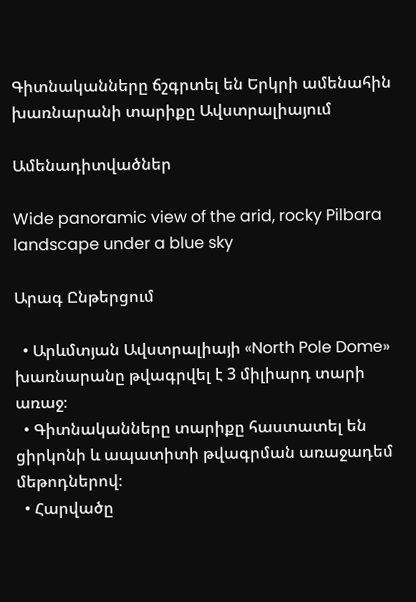Գիտնականները ճշգրտել են Երկրի ամենահին խառնարանի տարիքը Ավստրալիայում

Ամենադիտվածներ

Wide panoramic view of the arid, rocky Pilbara landscape under a blue sky

Արագ Ընթերցում

  • Արևմտյան Ավստրալիայի «North Pole Dome» խառնարանը թվագրվել է 3 միլիարդ տարի առաջ։
  • Գիտնականները տարիքը հաստատել են ցիրկոնի և ապատիտի թվագրման առաջադեմ մեթոդներով։
  • Հարվածը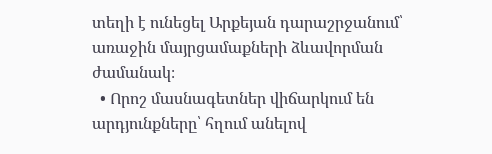տեղի է ունեցել Արքեյան դարաշրջանում՝ առաջին մայրցամաքների ձևավորման ժամանակ։
  • Որոշ մասնագետներ վիճարկում են արդյունքները՝ հղում անելով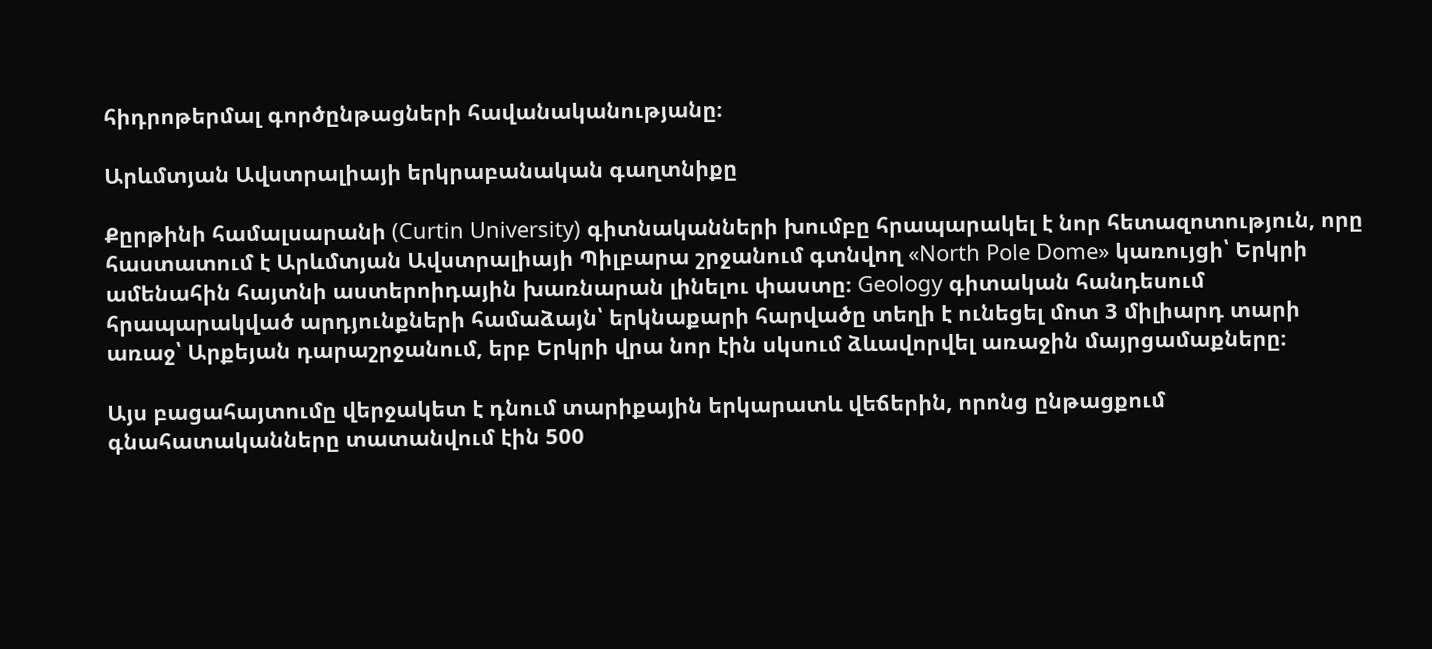հիդրոթերմալ գործընթացների հավանականությանը։

Արևմտյան Ավստրալիայի երկրաբանական գաղտնիքը

Քըրթինի համալսարանի (Curtin University) գիտնականների խումբը հրապարակել է նոր հետազոտություն, որը հաստատում է Արևմտյան Ավստրալիայի Պիլբարա շրջանում գտնվող «North Pole Dome» կառույցի՝ Երկրի ամենահին հայտնի աստերոիդային խառնարան լինելու փաստը։ Geology գիտական հանդեսում հրապարակված արդյունքների համաձայն՝ երկնաքարի հարվածը տեղի է ունեցել մոտ 3 միլիարդ տարի առաջ՝ Արքեյան դարաշրջանում, երբ Երկրի վրա նոր էին սկսում ձևավորվել առաջին մայրցամաքները։

Այս բացահայտումը վերջակետ է դնում տարիքային երկարատև վեճերին, որոնց ընթացքում գնահատականները տատանվում էին 500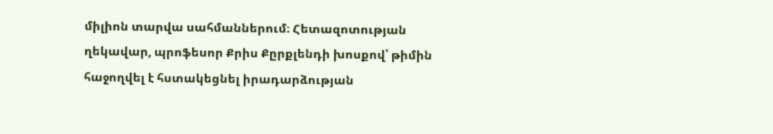միլիոն տարվա սահմաններում։ Հետազոտության ղեկավար, պրոֆեսոր Քրիս Քըրքլենդի խոսքով՝ թիմին հաջողվել է հստակեցնել իրադարձության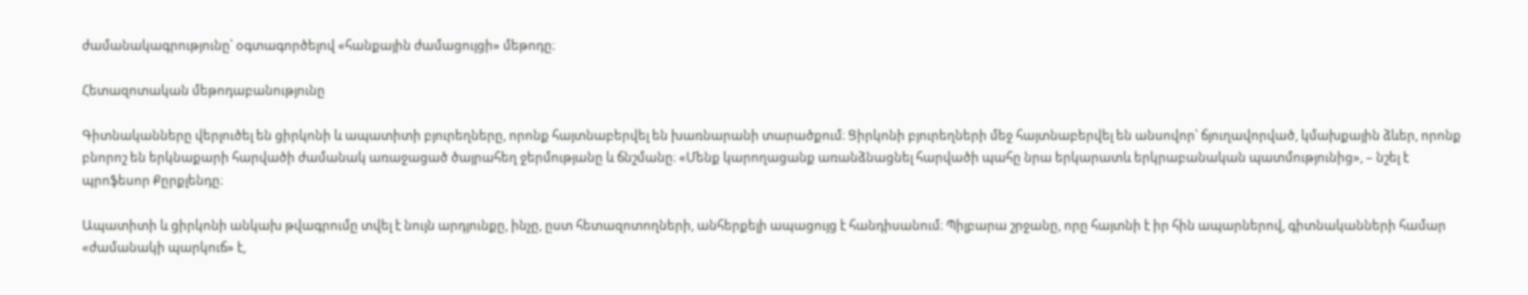ժամանակագրությունը՝ օգտագործելով «հանքային ժամացույցի» մեթոդը։

Հետազոտական մեթոդաբանությունը

Գիտնականները վերլուծել են ցիրկոնի և ապատիտի բյուրեղները, որոնք հայտնաբերվել են խառնարանի տարածքում։ Ցիրկոնի բյուրեղների մեջ հայտնաբերվել են անսովոր՝ ճյուղավորված, կմախքային ձևեր, որոնք բնորոշ են երկնաքարի հարվածի ժամանակ առաջացած ծայրահեղ ջերմությանը և ճնշմանը։ «Մենք կարողացանք առանձնացնել հարվածի պահը նրա երկարատև երկրաբանական պատմությունից», – նշել է պրոֆեսոր Քըրքլենդը։

Ապատիտի և ցիրկոնի անկախ թվագրումը տվել է նույն արդյունքը, ինչը, ըստ հետազոտողների, անհերքելի ապացույց է հանդիսանում։ Պիլբարա շրջանը, որը հայտնի է իր հին ապարներով, գիտնականների համար «ժամանակի պարկուճ» է,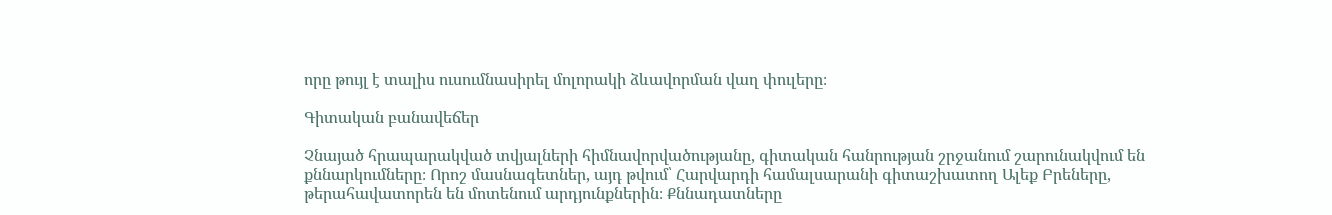որը թույլ է տալիս ուսումնասիրել մոլորակի ձևավորման վաղ փուլերը։

Գիտական բանավեճեր

Չնայած հրապարակված տվյալների հիմնավորվածությանը, գիտական հանրության շրջանում շարունակվում են քննարկումները։ Որոշ մասնագետներ, այդ թվում՝ Հարվարդի համալսարանի գիտաշխատող Ալեք Բրեները, թերահավատորեն են մոտենում արդյունքներին։ Քննադատները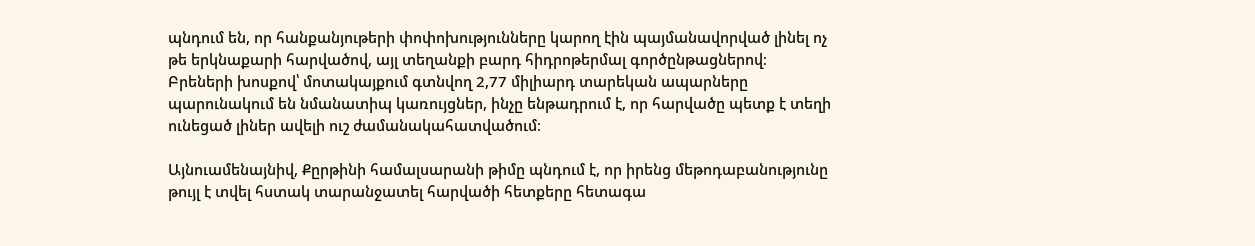պնդում են, որ հանքանյութերի փոփոխությունները կարող էին պայմանավորված լինել ոչ թե երկնաքարի հարվածով, այլ տեղանքի բարդ հիդրոթերմալ գործընթացներով։ Բրեների խոսքով՝ մոտակայքում գտնվող 2,77 միլիարդ տարեկան ապարները պարունակում են նմանատիպ կառույցներ, ինչը ենթադրում է, որ հարվածը պետք է տեղի ունեցած լիներ ավելի ուշ ժամանակահատվածում։

Այնուամենայնիվ, Քըրթինի համալսարանի թիմը պնդում է, որ իրենց մեթոդաբանությունը թույլ է տվել հստակ տարանջատել հարվածի հետքերը հետագա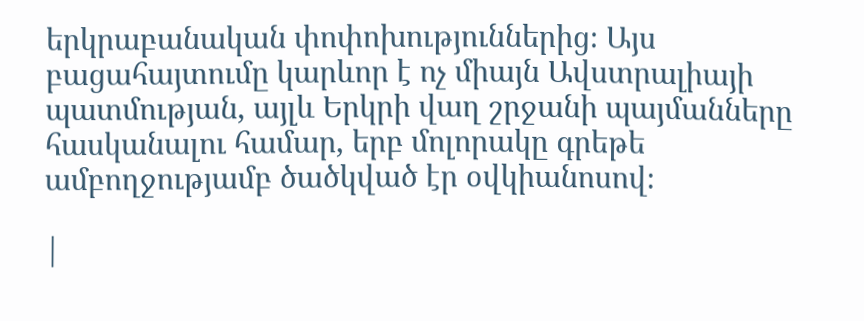երկրաբանական փոփոխություններից։ Այս բացահայտումը կարևոր է ոչ միայն Ավստրալիայի պատմության, այլև Երկրի վաղ շրջանի պայմանները հասկանալու համար, երբ մոլորակը գրեթե ամբողջությամբ ծածկված էր օվկիանոսով։

|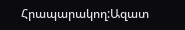Հրապարակող:Ազատ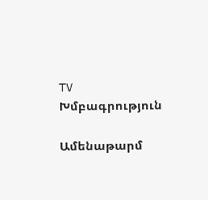TV Խմբագրություն

Ամենաթարմ